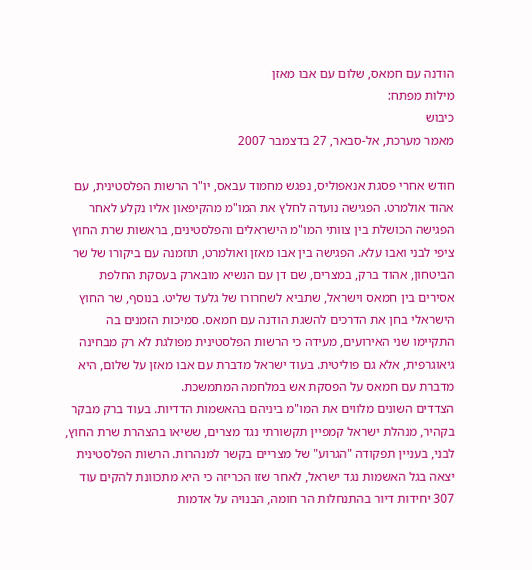הודנה עם חמאס, שלום עם אבו מאזן
מילות מפתח:
כיבוש
מאמר מערכת, אל-סבאר, 27 בדצמבר 2007

חודש אחרי פסגת אנאפוליס, נפגש מחמוד עבאס, יו"ר הרשות הפלסטינית, עם אהוד אולמרט. הפגישה נועדה לחלץ את המו"מ מהקיפאון אליו נקלע לאחר הפגישה הכושלת בין צוותי המו"מ הישראלים והפלסטינים, בראשות שרת החוץ ציפי לבני ואבו עלא. הפגישה בין אבו מאזן ואולמרט, תוזמנה עם ביקורו של שר הביטחון, אהוד ברק, במצרים, שם דן עם הנשיא מובארק בעסקת החלפת אסירים בין חמאס וישראל, שתביא לשחרורו של גלעד שליט. בנוסף, שר החוץ הישראלי בחן את הדרכים להשגת הודנה עם חמאס. סמיכות הזמנים בה התקיימו שני האירועים, מעידה כי הרשות הפלסטינית מפולגת לא רק מבחינה גיאוגרפית, אלא גם פוליטית. בעוד ישראל מדברת עם אבו מאזן על שלום, היא מדברת עם חמאס על הפסקת אש במלחמה המתמשכת.
הצדדים השונים מלווים את המו"מ ביניהם בהאשמות הדדיות. בעוד ברק מבקר בקהיר, מנהלת ישראל קמפיין תקשורתי נגד מצרים, ששיאו בהצהרת שרת החוץ, לבני, בעניין תפקודה "הגרוע" של מצריים בקשר למנהרות. הרשות הפלסטינית יצאה בגל האשמות נגד ישראל, לאחר שזו הכריזה כי היא מתכוונת להקים עוד 307 יחידות דיור בהתנחלות הר חומה, הבנויה על אדמות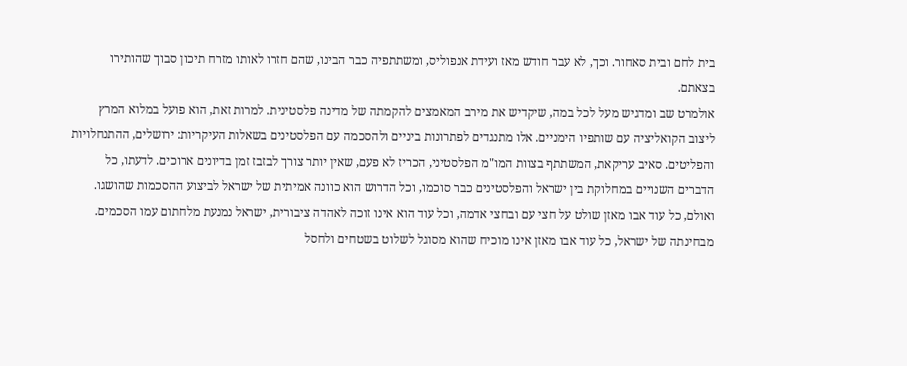בית לחם ובית סאחור. וכך, לא עבר חודש מאז ועידת אנפוליס, ומשתתפיה כבר הבינו, שהם חזרו לאותו מזרח תיכון סבוך שהותירו בצאתם.
אולמרט שב ומדגיש מעל לכל במה, שיקדיש את מירב המאמצים להקמתה של מדינה פלסטינית. למרות זאת, הוא פועל במלוא המרץ ליצוב הקואליציה עם שותפיו הימניים. אלו מתנגדים לפתרונות ביניים ולהסכמה עם הפלסטינים בשאלות העיקריות: ירושלים, ההתנחלויות והפליטים. סאיב עריקאת, המשתתף בצוות המו"מ הפלסטיני, הכריז לא פעם, שאין יותר צורך לבזבז זמן בדיונים ארוכים. לדעתו, כל הדברים השנויים במחלוקת בין ישראל והפלסטינים כבר סוכמו, וכל הדרוש הוא כוונה אמיתית של ישראל לביצוע ההסכמות שהושגו.
ואולם, כל עוד אבו מאזן שולט על חצי עם ובחצי אדמה, וכל עוד הוא אינו זוכה לאהדה ציבורית, ישראל נמנעת מלחתום עמו הסכמים. מבחינתה של ישראל, כל עוד אבו מאזן אינו מוכיח שהוא מסוגל לשלוט בשטחים ולחסל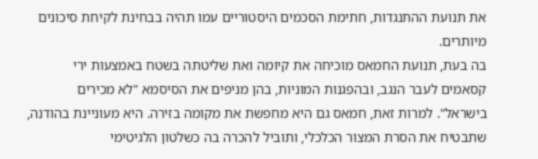את תנועת ההתנגדות, חתימת הסכמים היסטוריים עמו תהיה בבחינת לקיחת סיכונים מיותרים.
בה בעת, תנועת החמאס מוכיחה את קיומה ואת שליטתה בשטח באמצעות ירי קסאמים לעבר הנגב, ובהפגנות המוניות, בהן מניפים את הסיסמא "לא מכירים בישראל". למרות זאת, חמאס גם היא מחפשת את מקומה בזירה. היא מעוניינת בהודנה, שתבטיח את הסרת המצור הכלכלי, ותוביל להכרה בה כשלטון הלגיטימי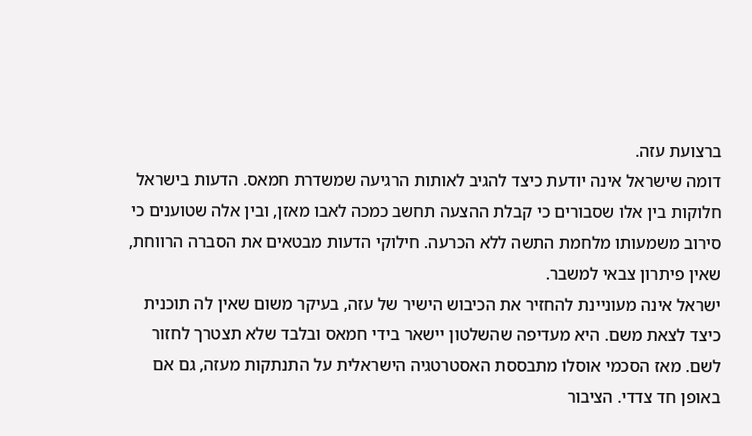ברצועת עזה.
דומה שישראל אינה יודעת כיצד להגיב לאותות הרגיעה שמשדרת חמאס. הדעות בישראל חלוקות בין אלו שסבורים כי קבלת ההצעה תחשב כמכה לאבו מאזן, ובין אלה שטוענים כי סירוב משמעותו מלחמת התשה ללא הכרעה. חילוקי הדעות מבטאים את הסברה הרווחת, שאין פיתרון צבאי למשבר.
ישראל אינה מעוניינת להחזיר את הכיבוש הישיר של עזה, בעיקר משום שאין לה תוכנית כיצד לצאת משם. היא מעדיפה שהשלטון יישאר בידי חמאס ובלבד שלא תצטרך לחזור לשם. מאז הסכמי אוסלו מתבססת האסטרטגיה הישראלית על התנתקות מעזה, גם אם באופן חד צדדי. הציבור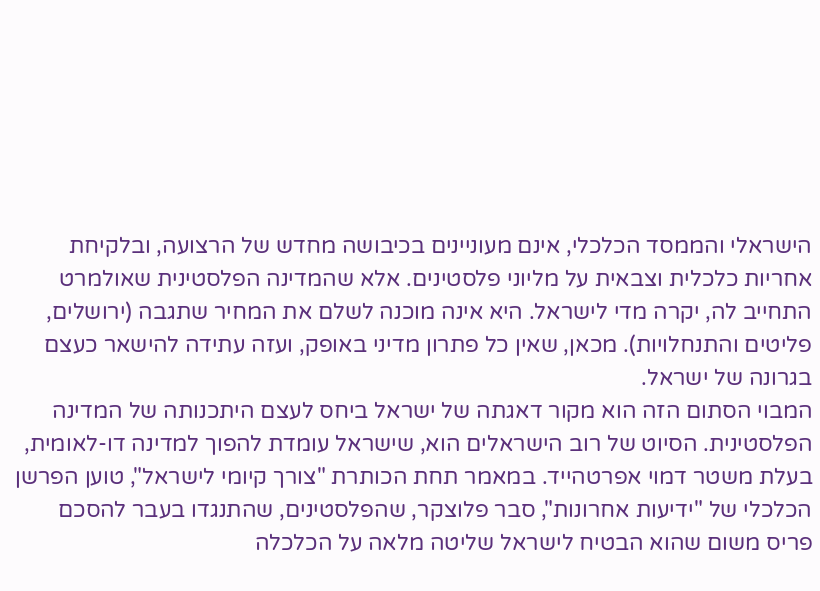הישראלי והממסד הכלכלי, אינם מעוניינים בכיבושה מחדש של הרצועה, ובלקיחת אחריות כלכלית וצבאית על מליוני פלסטינים. אלא שהמדינה הפלסטינית שאולמרט התחייב לה, יקרה מדי לישראל. היא אינה מוכנה לשלם את המחיר שתגבה (ירושלים, פליטים והתנחלויות). מכאן, שאין כל פתרון מדיני באופק, ועזה עתידה להישאר כעצם בגרונה של ישראל.
המבוי הסתום הזה הוא מקור דאגתה של ישראל ביחס לעצם היתכנותה של המדינה הפלסטינית. הסיוט של רוב הישראלים הוא, שישראל עומדת להפוך למדינה דו-לאומית, בעלת משטר דמוי אפרטהייד. במאמר תחת הכותרת "צורך קיומי לישראל", טוען הפרשן הכלכלי של "ידיעות אחרונות", סבר פלוצקר, שהפלסטינים, שהתנגדו בעבר להסכם פריס משום שהוא הבטיח לישראל שליטה מלאה על הכלכלה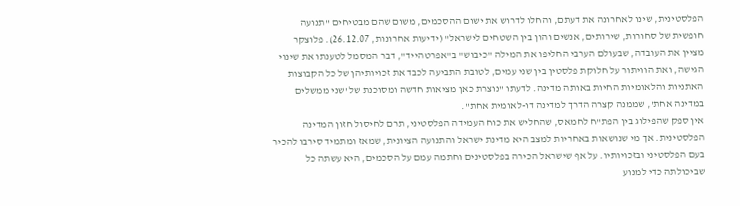הפלסטינית, שינו לאחרונה את דעתם, והחלו לדרוש את ישום ההסכמים, משום שהם מבטיחים "תנועה חופשית של סחורות, שירותים, אנשים והון בין השטחים לישראל" (ידיעות אחרונות, 26.12.07). פלוצקר מציין את העובדה, שבעולם הערבי החליפו את המילה "כיבוש" ב"אפרטהייד", דבר המסמל לטענתו את שינוי הגישה, ואת הוויתור על חלוקת פלסטין בין שני עמים, לטובת התביעה לכבד את זכויותיהן של כל הקבוצות האתניות והלאומיות החיות באותה מדינה. לדעתו "נוצרת כאן מציאות חדשה ומסוכנת של 'שני ממשלים במדינה אחת', שממנה קצרה הדרך למדינה דו-לאומית אחת".
אין ספק שהפילוג בין הפת"ח לחמאס, שהחליש את כוח העמידה הפלסטיני, תרם לחיסול חזון המדינה הפלסטינית. אך מי שנושאות באחריות למצב היא מדינת ישראל והתנועה הציונית, שמאז ומתמיד סירבו להכיר בעם הפלסטיני ובזכויותיו. על אף שישראל הכירה בפלסטינים וחתמה עמם על הסכמים, היא עשתה כל שביכולתה כדי למנוע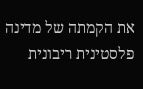את הקמתה של מדינה פלסטינית ריבונית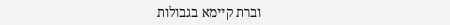וברת קיימא בגבולות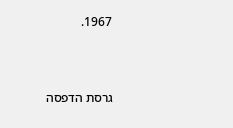1967.



גרסת הדפסה